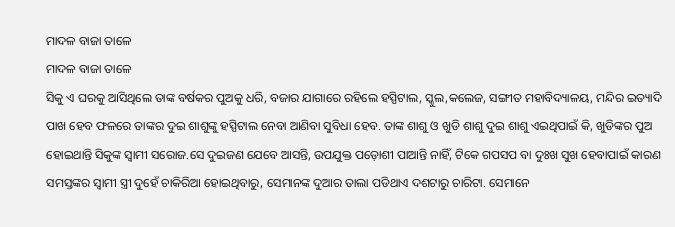ମାଦଳ ବାଜା ତାଳେ
ମାଦଳ ବାଜା ତାଳେ
ସିକୁ ଏ ଘରକୁ ଆସିଥିଲେ ତାଙ୍କ ବର୍ଷକର ପୁଅକୁ ଧରି, ବଜାର ଯାଗାରେ ରହିଲେ ହସ୍ପିଟାଲ, ସ୍କୁଲ,କଲେଜ, ସଙ୍ଗୀତ ମହାବିଦ୍ୟାଳୟ, ମନ୍ଦିର ଇତ୍ୟାଦି ପାଖ ହେବ ଫଳରେ ତାଙ୍କର ଦୁଇ ଶାଶୁଙ୍କୁ ହସ୍ପିଟାଲ ନେବା ଆଣିବା ସୁବିଧା ହେବ. ତାଙ୍କ ଶାଶୁ ଓ ଖୁଡି ଶାଶୁ ଦୁଇ ଶାଶୁ ଏଇଥିପାଇଁ କି, ଖୁଡିଙ୍କର ପୁଅ ହୋଇଥାନ୍ତି ସିକୁଙ୍କ ସ୍ୱାମୀ ସରୋଜ.ସେ ଦୁଇଜଣ ଯେବେ ଆସନ୍ତି, ଉପଯୁକ୍ତ ପଡ଼ୋଶୀ ପାଆନ୍ତି ନାହିଁ, ଟିକେ ଗପସପ ବା ଦୁଃଖ ସୁଖ ହେବାପାଇଁ କାରଣ ସମସ୍ତଙ୍କର ସ୍ଵାମୀ ସ୍ତ୍ରୀ ଦୁହେଁ ଚାକିରିଆ ହୋଇଥିବାରୁ, ସେମାନଙ୍କ ଦୁଆର ତାଲା ପଡିଥାଏ ଦଶଟାରୁ ଚାରିଟା. ସେମାନେ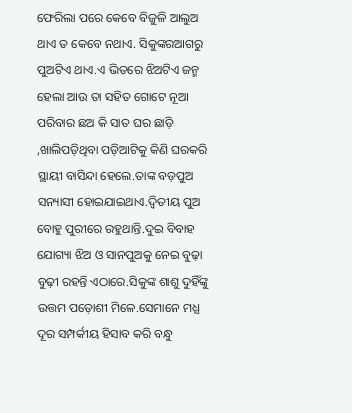ଫେରିଲା ପରେ କେବେ ବିଜୁଳି ଆଲୁଅ ଥାଏ ତ କେବେ ନଥାଏ. ସିକୁଙ୍କରଆଗରୁ ପୁଅଟିଏ ଥାଏ.ଏ ଭିତରେ ଝିଅଟିଏ ଜନ୍ମ ହେଲା ଆଉ ତା ସହିତ ଗୋଟେ ନୂଆ ପରିବାର ଛଅ କି ସାତ ଘର ଛାଡ଼ି ,ଖାଲିପଡ଼ିଥିବା ପଡ଼ିଆଟିକୁ କିଣି ଘରକରି ସ୍ଥାୟୀ ବାସିନ୍ଦା ହେଲେ.ତାଙ୍କ ବଡ଼ପୁଅ ସନ୍ୟାସୀ ହୋଇଯାଇଥାଏ.ଦ୍ୱିତୀୟ ପୁଅ ବୋହୁ ପୁରୀରେ ରହୁଥାନ୍ତି.ଦୁଇ ବିବାହ ଯୋଗ୍ୟା ଝିଅ ଓ ସାନପୁଅକୁ ନେଇ ବୁଢ଼ା ବୁଢ଼ୀ ରହନ୍ତି ଏଠାରେ.ସିକୁଙ୍କ ଶାଶୁ ଦୁହିଁଙ୍କୁ ଉତ୍ତମ ପଡ଼ୋଶୀ ମିଳେ.ସେମାନେ ମଧ୍ଯ ଦୂର ସମ୍ପର୍କୀୟ ହିସାବ କରି ବନ୍ଧୁ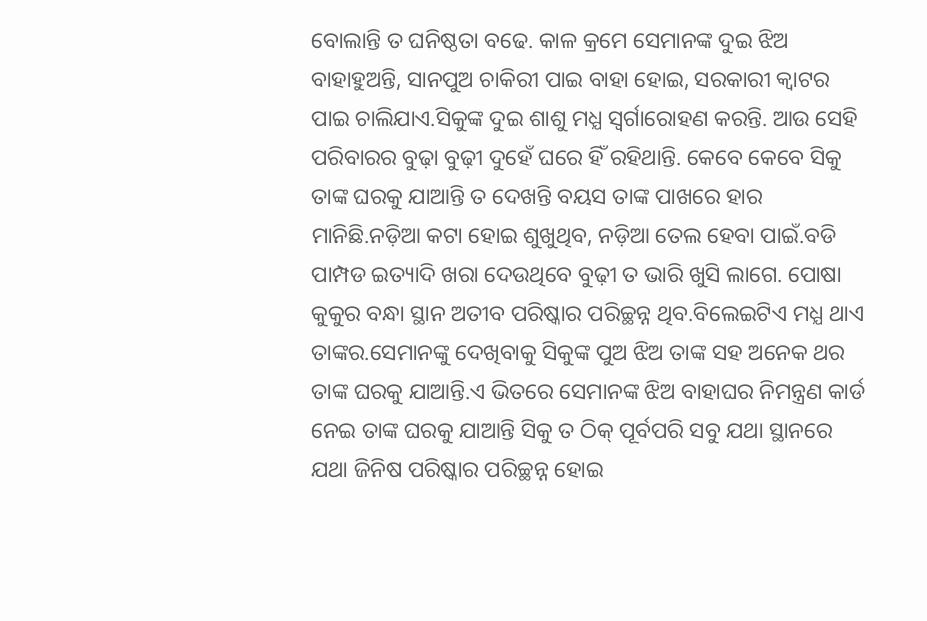ବୋଲାନ୍ତି ତ ଘନିଷ୍ଠତା ବଢେ. କାଳ କ୍ରମେ ସେମାନଙ୍କ ଦୁଇ ଝିଅ ବାହାହୁଅନ୍ତି, ସାନପୁଅ ଚାକିରୀ ପାଇ ବାହା ହୋଇ, ସରକାରୀ କ୍ୱାଟର ପାଇ ଚାଲିଯାଏ.ସିକୁଙ୍କ ଦୁଇ ଶାଶୁ ମଧ୍ଯ ସ୍ଵର୍ଗାରୋହଣ କରନ୍ତି. ଆଉ ସେହି ପରିବାରର ବୁଢ଼ା ବୁଢ଼ୀ ଦୁହେଁ ଘରେ ହିଁ ରହିଥାନ୍ତି. କେବେ କେବେ ସିକୁ ତାଙ୍କ ଘରକୁ ଯାଆନ୍ତି ତ ଦେଖନ୍ତି ବୟସ ତାଙ୍କ ପାଖରେ ହାର ମାନିଛି.ନଡ଼ିଆ କଟା ହୋଇ ଶୁଖୁଥିବ, ନଡ଼ିଆ ତେଲ ହେବା ପାଇଁ.ବଡି ପାମ୍ପଡ ଇତ୍ୟାଦି ଖରା ଦେଉଥିବେ ବୁଢ଼ୀ ତ ଭାରି ଖୁସି ଲାଗେ. ପୋଷା କୁକୁର ବନ୍ଧା ସ୍ଥାନ ଅତୀବ ପରିଷ୍କାର ପରିଚ୍ଛନ୍ନ ଥିବ.ବିଲେଇଟିଏ ମଧ୍ଯ ଥାଏ ତାଙ୍କର.ସେମାନଙ୍କୁ ଦେଖିବାକୁ ସିକୁଙ୍କ ପୁଅ ଝିଅ ତାଙ୍କ ସହ ଅନେକ ଥର ତାଙ୍କ ଘରକୁ ଯାଆନ୍ତି.ଏ ଭିତରେ ସେମାନଙ୍କ ଝିଅ ବାହାଘର ନିମନ୍ତ୍ରଣ କାର୍ଡ ନେଇ ତାଙ୍କ ଘରକୁ ଯାଆନ୍ତି ସିକୁ ତ ଠିକ୍ ପୂର୍ବପରି ସବୁ ଯଥା ସ୍ଥାନରେ ଯଥା ଜିନିଷ ପରିଷ୍କାର ପରିଚ୍ଛନ୍ନ ହୋଇ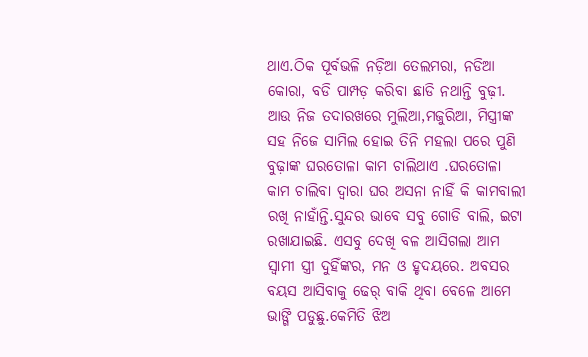ଥାଏ.ଠିକ ପୂର୍ବଭଳି ନଡ଼ିଆ ତେଲମରା, ନଡିଆ କୋରା, ବଡି ପାମ୍ପଡ଼ କରିବା ଛାଡି ନଥାନ୍ତି ବୁଢ଼ୀ. ଆଉ ନିଜ ତଦାରଖରେ ମୁଲିଆ,ମଜୁରିଆ, ମିସ୍ତ୍ରୀଙ୍କ ସହ ନିଜେ ସାମିଲ ହୋଇ ତିନି ମହଲା ପରେ ପୁଣି ବୁଢ଼ାଙ୍କ ଘରତୋଳା କାମ ଚାଲିଥାଏ .ଘରତୋଳା କାମ ଚାଲିବା ଦ୍ଵାରା ଘର ଅସନା ନାହିଁ କି କାମବାଲୀ ରଖି ନାହାଁନ୍ତି.ସୁନ୍ଦର ଭାବେ ସବୁ ଗୋଡି ବାଲି, ଇଟା ରଖାଯାଇଛି. ଏସବୁ ଦେଖି ବଳ ଆସିଗଲା ଆମ ସ୍ୱାମୀ ସ୍ତ୍ରୀ ଦୁହିଁଙ୍କର, ମନ ଓ ହୃଦୟରେ. ଅବସର ବୟସ ଆସିବାକୁ ଢେର୍ ବାକି ଥିବା ବେଳେ ଆମେ ଭାଙ୍ଗି ପଡୁଛୁ.କେମିତି ଝିଅ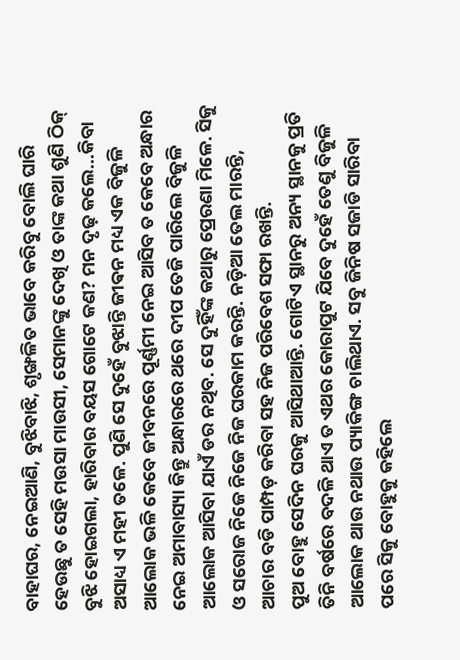ବାହାଘର, ନେଇଆଣି, ବୁଝିବାଝି, ଶୃଙ୍ଖଳିତ ଭାବେ କରିବୁ ବୋଲି ଘାରି ହେଉଛୁ ତ ସେହି ମଉସା ମାଉସୀ, ସେମାନଙ୍କୁ ଦେଖି ଓ ତାଙ୍କ କଥା ଶୁଣି ଠିକ୍ ବୁଝି ହୋଇଗଲା, ହାରିବାର ବୟସ ଗୋଟେ କଣ? ମନ ଦୃଢ଼ କଲେ...କିବା ଅସାଧ୍ୟ ଏ ମହୀ ତଳେ. ପୁଣି ସେ ଦୁହେଁ ବୁଝାନ୍ତି ଜୀଵନ ମଧ୍ୟ ଏକ ବିଜୁଳି ଆଲୋକ ଭଳି କେବେ ଜୀବନରେ ପୂର୍ଣ୍ଣମୀ ନେଇ ଆସିବ ତ କେବେ ଅନ୍ଧାର ନେଇ ଅମାବାସ୍ୟା କିନ୍ତୁ ଅନ୍ଧାରରେ ଥରେ ଦୀପ ତେଜି ପାରିଲେ ବିଜୁଳି ଆଲୋକ ଆସିବା ଯାଏଁ ଡର ନଥିବ. ସେ ଦୁହିଁଙ୍କ କଥାରୁ ପ୍ରେରଣା ମିଳେ. ସିକୁ ଓ ସରୋଜ ନିଜେ ନିଜେ ନିଜ ଘରକାମ କରନ୍ତି. ନଡ଼ିଆ ତେଲ ମାରନ୍ତି, ଆଚାର ବଡି ପାମ୍ପଡ଼ କରିବା ସହ ନିଜ ପରିବେଶ ସଫା ରଖନ୍ତି.
ପୁଅ ବୋହୁ ସେଦିନ ଘରକୁ ଆସିଥାଆନ୍ତି. ଗୋଟିଏ ସ୍ଥାନରୁ ଅନ୍ୟ ସ୍ଥାନକୁ ପ୍ରତି ତିନି ବର୍ଷରେ ବଦଳି ଥାଏ ତ ଏଥର କୋରାପୁଟ ଯିବେ ଦୁହେଁ ତେଣୁ ବିଜୁଳି ଆଲୋକ ଥାଉ ନଥାଉ ପ୍ୟାକିଙ୍ଗ ଚାଲିଥାଏ. ସବୁ ଜିନିଷ ସଜାଡି ସାରିବା ପରେ ସିକୁ ବୋହୁକୁ କହିଲେ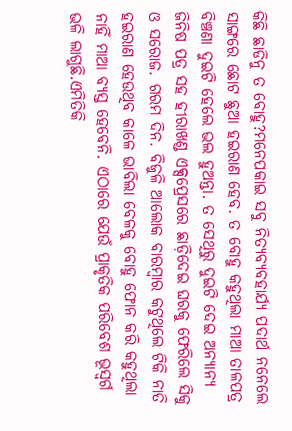କିଛି ଛାଡିନୁ ତ ବୋହୁ?ମନେପକାଇ ସବୁ ନିତ୍ୟବ୍ୟବହାର୍ଯ୍ୟ ପଦାର୍ଥ ନନେଲେ ସାଙ୍ଗରେ ଛୋଟ ଛୁଆ ହଇରାଣ ହେବ. ତ ବୋହୁ କହୁଥିଲା ମାଆ ତାଳପତ୍ର ବିଞ୍ଚଣା ଦୁଇଟି ହେଲେ ଭଲ ହୁଅନ୍ତା. ତ ସେଥିରୁ ଦୁଇଟି ଦେଇ ଅନ୍ୟାନ୍ୟ ଜିନିଷ ପତ୍ର ସହ ହୀରାଖଣ୍ଡ ଏକ୍ସପ୍ରେସରେ ଛାଡ଼ିଦେଇ ଘରକୁ ଫେରିଲେ ସିକୁ ଓ ସରୋଜ. ଗରମ ଦିନ. ବିଜୁଳି ଆଲୋକ ବାରମ୍ବାର କଟୁଥିଲେ ଟିକି ନାତି ହଇରାଣ ହେଉଥିବ କାଳେ ଭାବିଲା ବେଳକୁ ବୋହୁ ଫୋନ କରି କହୁଥିଲା ନାହିଁ ମାଆ ବ୍ୟସ୍ତ ହେବେନି. ଏଠାରେ ଯେଉଁ ପ୍ରାକୃତିକ ପରିବେଶ ଭୂସ୍ବର୍ଗ ଭଳି ଲାଗୁଛି.ଏମିତିକି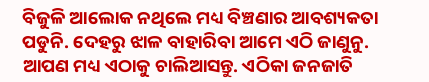ବିଜୁଳି ଆଲୋକ ନଥିଲେ ମଧ୍ୟ ବିଞ୍ଚଣାର ଆବଶ୍ୟକତା ପଡୁନି. ଦେହରୁ ଝାଳ ବାହାରିବା ଆମେ ଏଠି ଜାଣୁନୁ. ଆପଣ ମଧ୍ୟ ଏଠାକୁ ଚାଲିଆସନ୍ତୁ. ଏଠିକା ଜନଜାତି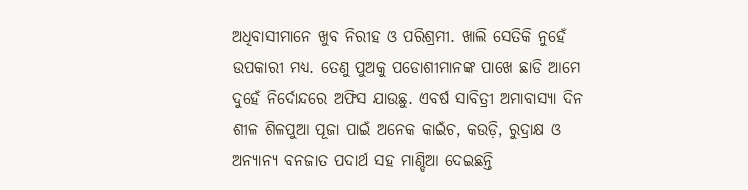ଅଧିବାସୀମାନେ ଖୁବ ନିରୀହ ଓ ପରିଶ୍ରମୀ. ଖାଲି ସେତିକି ନୁହେଁ ଉପକାରୀ ମଧ୍ୟ. ତେଣୁ ପୁଅକୁ ପଡୋଶୀମାନଙ୍କ ପାଖେ ଛାଡି ଆମେ ଦୁହେଁ ନିର୍ଦୋନ୍ଦରେ ଅଫିସ ଯାଉଛୁ. ଏବର୍ଷ ସାବିତ୍ରୀ ଅମାବାସ୍ୟା ଦିନ ଶୀଳ ଶିଳପୁଆ ପୂଜା ପାଇଁ ଅନେକ କାଇଁଚ, କଉଡ଼ି, ରୁଦ୍ରାକ୍ଷ ଓ ଅନ୍ୟାନ୍ୟ ବନଜାତ ପଦାର୍ଥ ସହ ମାଣ୍ଡିଆ ଦେଇଛନ୍ତି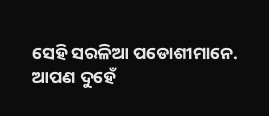ସେହି ସରଳିଆ ପଡୋଶୀମାନେ. ଆପଣ ଦୁହେଁ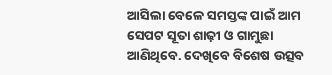ଆସିଲା ବେଳେ ସମସ୍ତଙ୍କ ପାଇଁ ଆମ ସେପଟ ସୂତା ଶାଢ଼ୀ ଓ ଗାମୁଛା ଆଣିଥିବେ. ଦେଖିବେ ବିଶେଷ ଉତ୍ସବ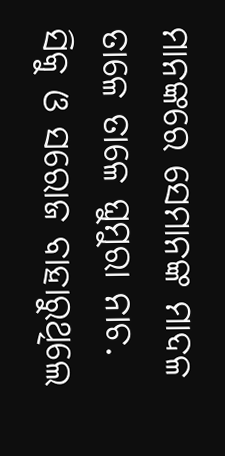ମାନଙ୍କରେ ସେମାନଙ୍କ ମାଦଳ ତାଳେ ତାଳେ ଘୁମୁରା ନାଚ. ସିକୁ ଓ ସରୋଜ ବାହାରୁଥିଲେ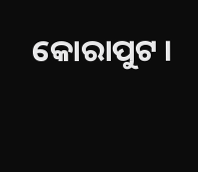କୋରାପୁଟ ।